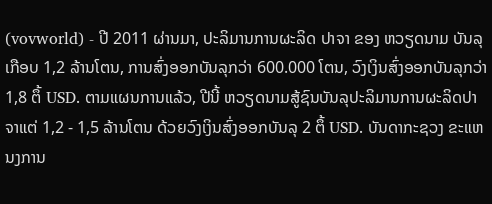(vovworld) - ປີ 2011 ຜ່ານມາ, ປະລິມານການຜະລິດ ປາຈາ ຂອງ ຫວຽດນາມ ບັນລຸເກືອບ 1,2 ລ້ານໂຕນ, ການສົ່ງອອກບັນລຸກວ່າ 600.000 ໂຕນ, ວົງເງິນສົ່ງອອກບັນລຸກວ່າ 1,8 ຕຶ້ USD. ຕາມແຜນການແລ້ວ, ປີນີ້ ຫວຽດນາມສູ້ຊົນບັນລຸປະລິມານການຜະລິດປາຈາແຕ່ 1,2 - 1,5 ລ້ານໂຕນ ດ້ວຍວົງເງິນສົ່ງອອກບັນລຸ 2 ຕຶ້ USD. ບັນດາກະຊວງ ຂະແຫນງການ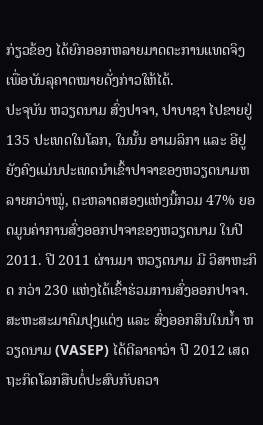ກ່ຽວຂ້ອງ ໄດ້ຍົກອອກຫລາຍມາດຕະການແທດຈິງ ເພື່ອບັນລຸຄາດໝາຍດັ່ງກ່າວໃຫ້ໄດ້.
ປະຈຸບັນ ຫວຽດນາມ ສົ່ງປາຈາ, ປາບາຊາ ໄປຂາຍຢູ່ 135 ປະເທດໃນໂລກ, ໃນນັ້ນ ອາເມລິກາ ແລະ ອີຢູ ຍັງຄົງແມ່ນປະເທດນຳເຂົ້າປາຈາຂອງຫວຽດນາມຫລາຍກວ່າໝູ່, ຕະຫລາດສອງແຫ່ງນີ້ກວມ 47% ຍອດມູນຄ່າການສົ່ງອອກປາຈາຂອງຫວຽດນາມ ໃນປີ 2011. ປີ 2011 ຜ່ານມາ ຫວຽດນາມ ມີ ວິສາຫະກິດ ກວ່າ 230 ແຫ່ງໄດ້ເຂົ້າຮ່ວມການສົ່ງອອກປາຈາ. ສະຫະສະມາຄົມປຸງແຕ່ງ ແລະ ສົ່ງອອກສິນໃນນ້ຳ ຫວຽດນາມ (VASEP) ໄດ້ຕີລາຄາວ່າ ປີ 2012 ເສດຖະກິດໂລກສືບຕໍ່ປະສົບກັບຄວາ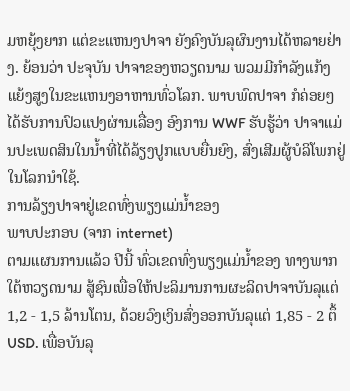ມຫຍຸ້ງຍາກ ແຕ່ຂະແຫນງປາຈາ ຍັງຄົງບັນລຸຜົນງານໄດ້ຫລາຍຢ່າງ. ຍ້ອນວ່າ ປະຈຸບັນ ປາຈາຂອງຫວຽດນາມ ພວມມີກຳລັງແກ້ງແຍ້ງສູງໃນຂະແຫນງອາຫານທົ່ວໂລກ. ພາບພົດປາຈາ ກໍຄ່ອຍໆໄດ້ຮັບການປົວແປງຜ່ານເລື່ອງ ອົງການ WWF ຮັບຮູ້ວ່າ ປາຈາແມ່ນປະເພດສິນໃນນ້ຳທີ່ໄດ້ລ້ຽງປູກແບບຍື່ນຍົງ, ສົ່ງເສີມຜູ້ບໍລິໂພກຢູ່ໃນໂລກນຳໃຊ້.
ການລ້ຽງປາຈາຢູ່ເຂດທົ່ງພຽງແມ່ນ້ຳຂອງ
ພາບປະກອບ (ຈາກ internet)
ຕາມແຜນການແລ້ວ ປີນີ້ ທົ່ວເຂດທົ່ງພຽງແມ່ນ້ຳຂອງ ທາງພາກໃຕ້ຫວຽດນາມ ສູ້ຊົນເພື່ອໃຫ້ປະລິມານການຜະລິດປາຈາບັນລຸແຕ່ 1,2 - 1,5 ລ້ານໂຕນ, ດ້ວຍວົງເງິນສົ່ງອອກບັນລຸແຕ່ 1,85 - 2 ຕຶ້ USD. ເພື່ອບັນລຸ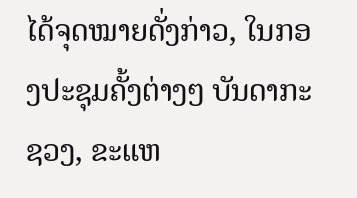ໄດ້ຈຸດໝາຍດັ່ງກ່າວ, ໃນກອງປະຊຸມຄັ້ງຕ່າງໆ ບັນດາກະຊວງ, ຂະແຫ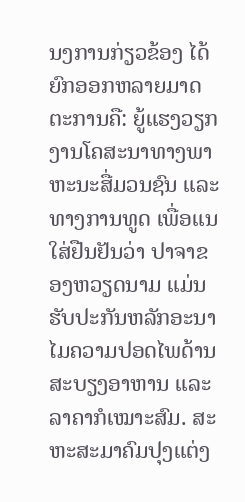ນງການກ່ຽວຂ້ອງ ໄດ້ຍົກອອກຫລາຍມາດຕະການຄື: ຍູ້ແຮງວຽກງານໂຄສະນາທາງພາຫະນະສື່ມວນຊົນ ແລະ ທາງການທູດ ເພື່ອແນໃສ່ຢືນຢັນວ່າ ປາຈາຂອງຫວຽດນາມ ແມ່ນຮັບປະກັນຫລັກອະນາໄມຄວາມປອດໄພດ້ານສະບຽງອາຫານ ແລະ ລາຄາກໍເໝາະສົມ. ສະຫະສະມາຄົມປຸງແຕ່ງ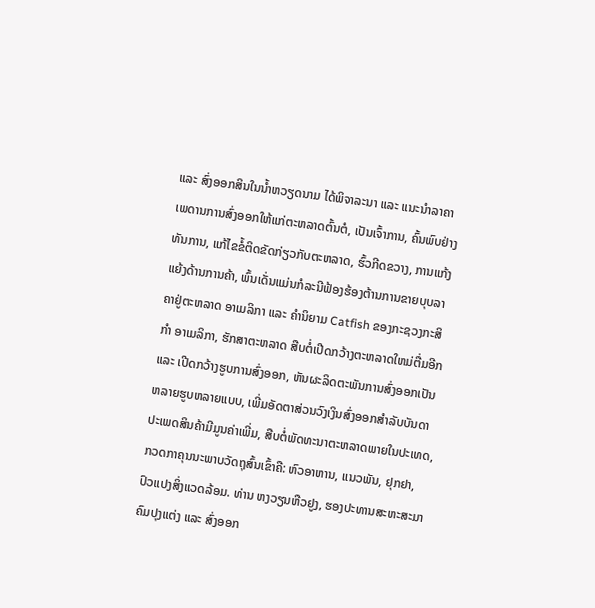ແລະ ສົ່ງອອກສິນໃນນ້ຳຫວຽດນາມ ໄດ້ພິຈາລະນາ ແລະ ແນະນຳລາຄາເພດານການສົ່ງອອກໃຫ້ແກ່ຕະຫລາດຕົ້ນຕໍ, ເປັນເຈົ້າການ, ຄົ້ນພົບຢ່າງທັນການ, ແກ້ໄຂຂໍ້ຕິດຂັດກ່ຽວກັບຕະຫລາດ, ຮົ້ວກີດຂວາງ, ການແກ້ງແຍ້ງດ້ານການຄ້າ, ພົ້ນເດັ່ນແມ່ນກໍລະນີຟ້ອງຮ້ອງຕ້ານການຂາຍບຸບລາຄາຢູ່ຕະຫລາດ ອາເມລິກາ ແລະ ຄຳນິຍາມ Catfish ຂອງກະຊວງກະສິກຳ ອາເມລິກາ, ຮັກສາຕະຫລາດ ສືບຕໍ່ເປີດກວ້າງຕະຫລາດໃຫມ່ຕື່ມອີກ ແລະ ເປີດກວ້າງຮູບການສົ່ງອອກ, ຫັນຜະລິດຕະພັນການສົ່ງອອກເປັນຫລາຍຮູບຫລາຍແບບ, ເພີ່ມອັດຕາສ່ວນວົງເງິນສົ່ງອອກສຳລັບບັນດາປະເພດສິນຄ້າມີມູນຄ່າເພີ່ມ, ສືບຕໍ່ພັດທະນາຕະຫລາດພາຍໃນປະເທດ, ກວດກາຄຸນນະພາບວັດຖຸສົ້ນເຂົ້າຄື: ຫົວອາຫານ, ແນວພັນ, ຢຸກຢາ, ປົວແປງສິ່ງແວດລ້ອມ. ທ່ານ ຫງວຽນຫືວຢູງ, ຮອງປະທານສະຫະສະມາຄົມປຸງແຕ່ງ ແລະ ສົ່ງອອກ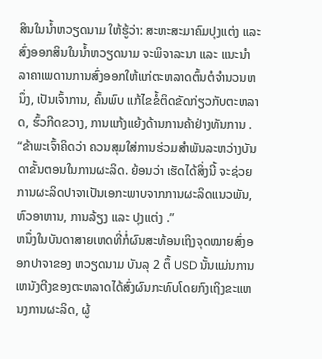ສິນໃນນ້ຳຫວຽດນາມ ໃຫ້ຮູ້ວ່າ: ສະຫະສະມາຄົມປຸງແຕ່ງ ແລະ ສົ່ງອອກສິນໃນນ້ຳຫວຽດນາມ ຈະພິຈາລະນາ ແລະ ແນະນຳລາຄາເພດານການສົ່ງອອກໃຫ້ແກ່ຕະຫລາດຕົ້ນຕໍຈຳນວນຫນຶ່ງ, ເປັນເຈົ້າການ, ຄົ້ນພົບ ແກ້ໄຂຂໍ້ຕິດຂັດກ່ຽວກັບຕະຫລາດ, ຮົ້ວກີດຂວາງ, ການແກ້ງແຍ້ງດ້ານການຄ້າຢ່າງທັນການ .
“ຂ້າພະເຈົ້າຄິດວ່າ ຄວນສຸມໃສ່ການຮ່ວມສຳພັນລະຫວ່າງບັນດາຂັ້ນຕອນໃນການຜະລິດ. ຍ້ອນວ່າ ເຮັດໄດ້ສິ່ງນີ້ ຈະຊ່ວຍການຜະລິດປາຈາເປັນເອກະພາບຈາກການຜະລິດແນວພັນ, ຫົວອາຫານ, ການລ້ຽງ ແລະ ປຸງແຕ່ງ .”
ຫນຶ່ງໃນບັນດາສາຍເຫດທີ່ກໍ່ຜົນສະທ້ອນເຖິງຈຸດໝາຍສົ່ງອອກປາຈາຂອງ ຫວຽດນາມ ບັນລຸ 2 ຕຶ້ USD ນັ້ນແມ່ນການເຫນັງຕີງຂອງຕະຫລາດໄດ້ສົ່ງຜົນກະທົບໂດຍກົງເຖິງຂະແຫນງການຜະລິດ, ຜູ້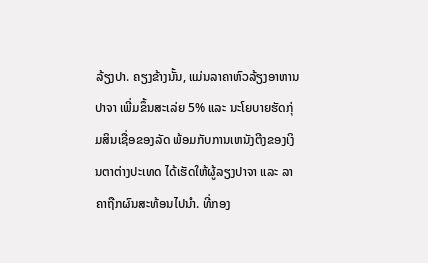ລ້ຽງປາ. ຄຽງຂ້າງນັ້ນ, ແມ່ນລາຄາຫົວລ້ຽງອາຫານປາຈາ ເພີ່ມຂຶ້ນສະເລ່ຍ 5% ແລະ ນະໂຍບາຍຮັດກຸ່ມສິນເຊື່ອຂອງລັດ ພ້ອມກັບການເຫນັງຕີງຂອງເງິນຕາຕ່າງປະເທດ ໄດ້ເຮັດໃຫ້ຜູ້ລຽງປາຈາ ແລະ ລາຄາຖືກຜົນສະທ້ອນໄປນຳ. ທີ່ກອງ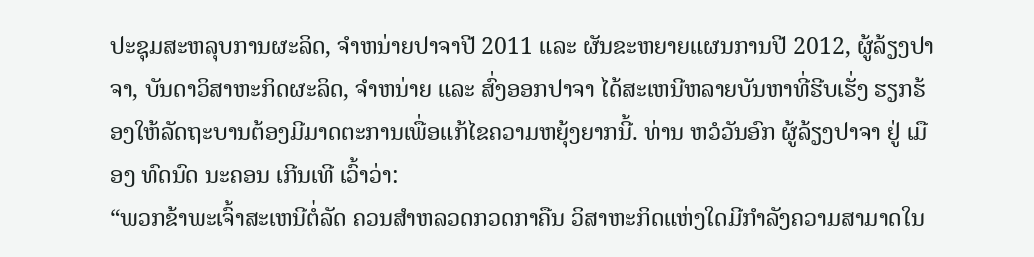ປະຊຸມສະຫລຸບການຜະລິດ, ຈຳຫນ່າຍປາຈາປີ 2011 ແລະ ຜັນຂະຫຍາຍແຜນການປີ 2012, ຜູ້ລ້ຽງປາຈາ, ບັນດາວິສາຫະກິດຜະລິດ, ຈຳຫນ່າຍ ແລະ ສົ່ງອອກປາຈາ ໄດ້ສະເຫນີຫລາຍບັນຫາທີ່ຮີບເຮັ່ງ ຮຽກຮ້ອງໃຫ້ລັດຖະບານຕ້ອງມີມາດຕະການເພື່ອແກ້ໄຂຄວາມຫຍຸ້ງຍາກນີ້. ທ່ານ ຫວໍວັນອົກ ຜູ້ລ້ຽງປາຈາ ຢູ່ ເມືອງ ທົດນົດ ນະຄອນ ເກີນເທີ ເວົ້າວ່າ:
“ພວກຂ້າພະເຈົ້າສະເຫນີຕໍ່ລັດ ຄວນສຳຫລວດກວດກາຄືນ ວິສາຫະກິດແຫ່ງໃດມີກຳລັງຄວາມສາມາດໃນ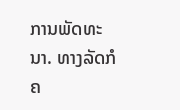ການພັດທະນາ. ທາງລັດກໍຄ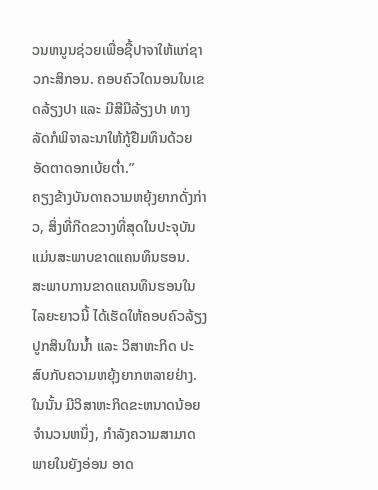ວນຫນູນຊ່ວຍເພື່ອຊື້ປາຈາໃຫ້ແກ່ຊາວກະສິກອນ. ຄອບຄົວໃດນອນໃນເຂດລ້ຽງປາ ແລະ ມີສີມືລ້ຽງປາ ທາງລັດກໍພິຈາລະນາໃຫ້ກູ້ຢືມທຶນດ້ວຍອັດຕາດອກເບ້ຍຕ່ຳ.”
ຄຽງຂ້າງບັນດາຄວາມຫຍຸ້ງຍາກດັ່ງກ່າວ, ສິ່ງທີ່ກີດຂວາງທີ່ສຸດໃນປະຈຸບັນ ແມ່ນສະພາບຂາດແຄນທຶນຮອນ. ສະພາບການຂາດແຄນທຶນຮອນໃນໄລຍະຍາວນີ້ ໄດ້ເຮັດໃຫ້ຄອບຄົວລ້ຽງປູກສິນໃນນ້ຳ ແລະ ວິສາຫະກິດ ປະສົບກັບຄວາມຫຍຸ້ງຍາກຫລາຍຢ່າງ. ໃນນັ້ນ ມີວິສາຫະກິດຂະຫນາດນ້ອຍຈຳນວນຫນຶ່ງ, ກຳລັງຄວາມສາມາດພາຍໃນຍັງອ່ອນ ອາດ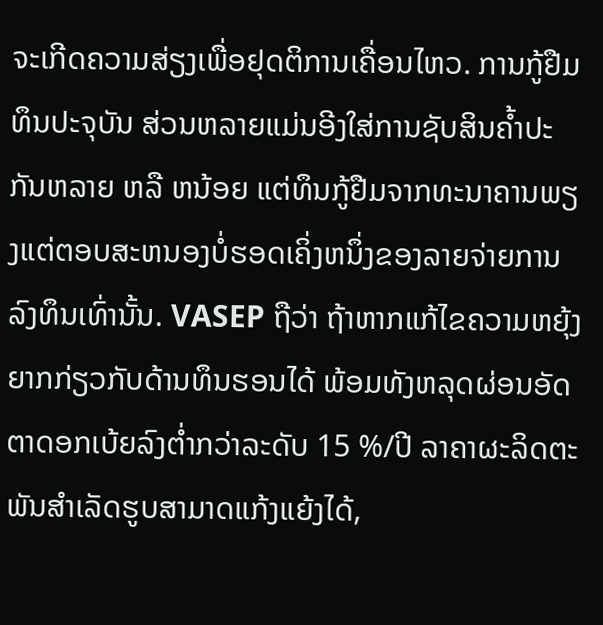ຈະເກີດຄວາມສ່ຽງເພື່ອຢຸດຕິການເຄື່ອນໄຫວ. ການກູ້ຢືມທຶນປະຈຸບັນ ສ່ວນຫລາຍແມ່ນອີງໃສ່ການຊັບສິນຄ້ຳປະກັນຫລາຍ ຫລື ຫນ້ອຍ ແຕ່ທຶນກູ້ຢືມຈາກທະນາຄານພຽງແຕ່ຕອບສະຫນອງບໍ່ຮອດເຄິ່ງຫນຶ່ງຂອງລາຍຈ່າຍການລົງທຶນເທົ່ານັ້ນ. VASEP ຖືວ່າ ຖ້າຫາກແກ້ໄຂຄວາມຫຍຸ້ງຍາກກ່ຽວກັບດ້ານທຶນຮອນໄດ້ ພ້ອມທັງຫລຸດຜ່ອນອັດຕາດອກເບ້ຍລົງຕ່ຳກວ່າລະດັບ 15 %/ປີ ລາຄາຜະລິດຕະພັນສຳເລັດຮູບສາມາດແກ້ງແຍ້ງໄດ້,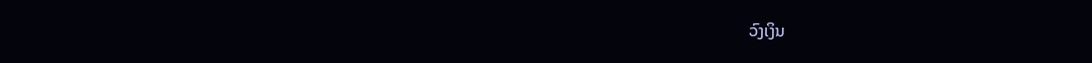ວົງເງິນ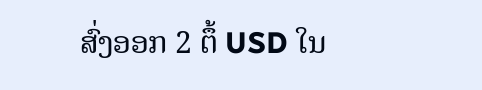ສົ່ງອອກ 2 ຕຶ້ USD ໃນ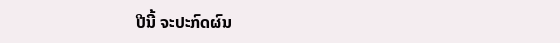ປີນີ້ ຈະປະກົດຜົນ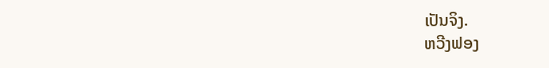ເປັນຈິງ.
ຫວີງຟອງ